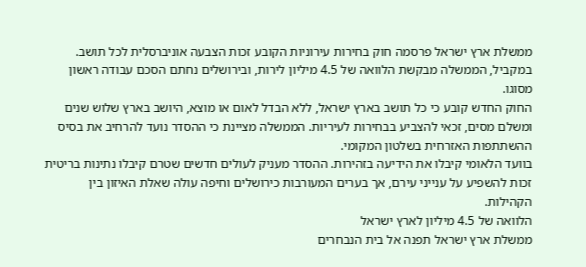ממשלת ארץ ישראל פרסמה חוק בחירות עירוניות הקובע זכות הצבעה אוניברסלית לכל תושב. במקביל, הממשלה מבקשת הלוואה של 4.5 מיליון לירות, ובירושלים נחתם הסכם עבודה ראשון מסוגו.
החוק החדש קובע כי כל תושב בארץ ישראל, ללא הבדל לאום או מוצא, היושב בארץ שלוש שנים ומשלם מסים, זכאי להצביע בבחירות לעיריות. הממשלה מציינת כי ההסדר נועד להרחיב את בסיס ההשתתפות האזרחית בשלטון המקומי.
בוועד הלאומי קיבלו את הידיעה בזהירות. ההסדר מעניק לעולים חדשים שטרם קיבלו נתינות בריטית זכות להשפיע על ענייני עירם, אך בערים המעורבות כירושלים וחיפה עולה שאלת האיזון בין הקהילות.
הלוואה של 4.5 מיליון לארץ ישראל
ממשלת ארץ ישראל תפנה אל בית הנבחרים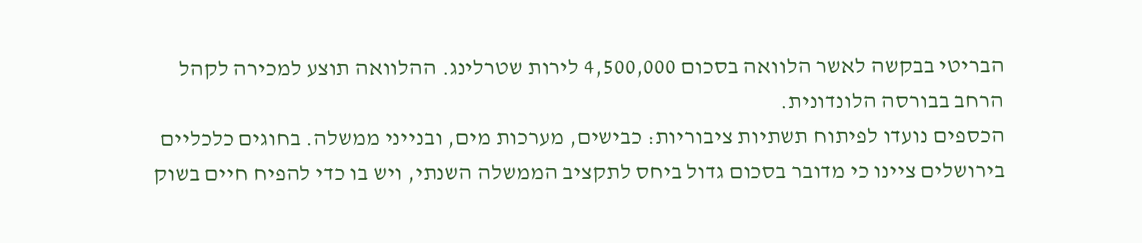הבריטי בבקשה לאשר הלוואה בסכום 4,500,000 לירות שטרלינג. ההלוואה תוצע למכירה לקהל הרחב בבורסה הלונדונית.
הכספים נועדו לפיתוח תשתיות ציבוריות: כבישים, מערכות מים, ובנייני ממשלה. בחוגים כלכליים בירושלים ציינו כי מדובר בסכום גדול ביחס לתקציב הממשלה השנתי, ויש בו כדי להפיח חיים בשוק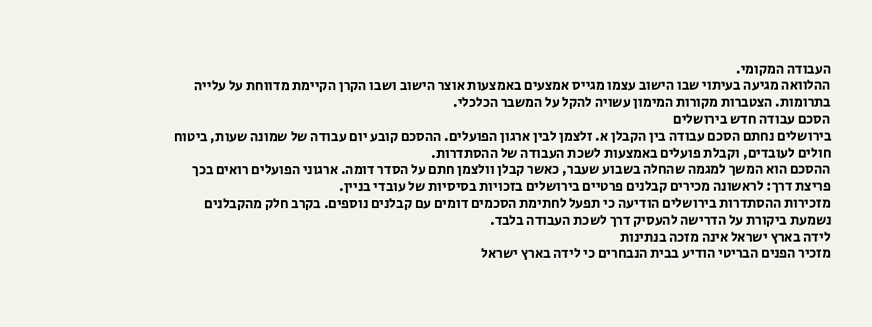העבודה המקומי.
ההלוואה מגיעה בעיתוי שבו הישוב עצמו מגייס אמצעים באמצעות אוצר הישוב ושבו הקרן הקיימת מדווחת על עלייה בתרומות. הצטברות מקורות המימון עשויה להקל על המשבר הכלכלי.
הסכם עבודה חדש בירושלים
בירושלים נחתם הסכם עבודה בין הקבלן א. זלצמן לבין ארגון הפועלים. ההסכם קובע יום עבודה של שמונה שעות, ביטוח חולים לעובדים, וקבלת פועלים באמצעות לשכת העבודה של ההסתדרות.
ההסכם הוא המשך למגמה שהחלה בשבוע שעבר, כאשר קבלן וולצמן חתם על הסדר דומה. ארגוני הפועלים רואים בכך פריצת דרך: לראשונה מכירים קבלנים פרטיים בירושלים בזכויות בסיסיות של עובדי בניין.
מזכירות ההסתדרות בירושלים הודיעה כי תפעל לחתימת הסכמים דומים עם קבלנים נוספים. בקרב חלק מהקבלנים נשמעת ביקורת על הדרישה להעסיק דרך לשכת העבודה בלבד.
לידה בארץ ישראל אינה מזכה בנתינות
מזכיר הפנים הבריטי הודיע בבית הנבחרים כי לידה בארץ ישראל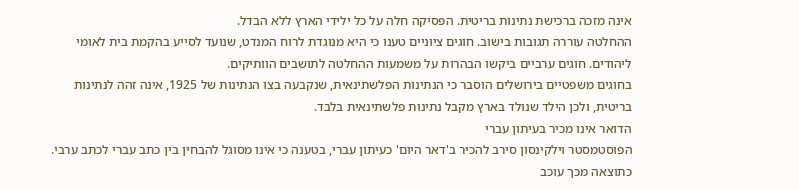אינה מזכה ברכישת נתינות בריטית. הפסיקה חלה על כל ילידי הארץ ללא הבדל.
ההחלטה עוררה תגובות בישוב. חוגים ציוניים טענו כי היא מנוגדת לרוח המנדט, שנועד לסייע בהקמת בית לאומי ליהודים. חוגים ערביים ביקשו הבהרות על משמעות ההחלטה לתושבים הוותיקים.
בחוגים משפטיים בירושלים הוסבר כי הנתינות הפלשתינאית, שנקבעה בצו הנתינות של 1925, אינה זהה לנתינות בריטית, ולכן הילד שנולד בארץ מקבל נתינות פלשתינאית בלבד.
הדואר אינו מכיר בעיתון עברי
הפוסטמסטר וילקינסון סירב להכיר ב'דאר היום' כעיתון עברי, בטענה כי אינו מסוגל להבחין בין כתב עברי לכתב ערבי. כתוצאה מכך עוכב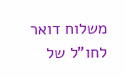משלוח דואר לחו"ל של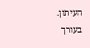העיתון.
בעורך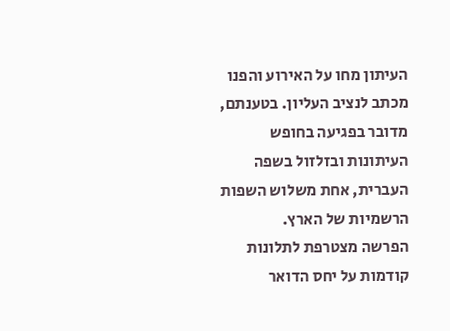העיתון מחו על האירוע והפנו מכתב לנציב העליון. בטענתם, מדובר בפגיעה בחופש העיתונות ובזלזול בשפה העברית, אחת משלוש השפות הרשמיות של הארץ.
הפרשה מצטרפת לתלונות קודמות על יחס הדואר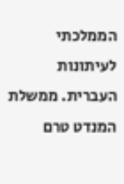הממלכתי לעיתונות העברית. ממשלת המנדט טרם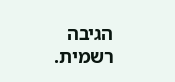הגיבה רשמית.